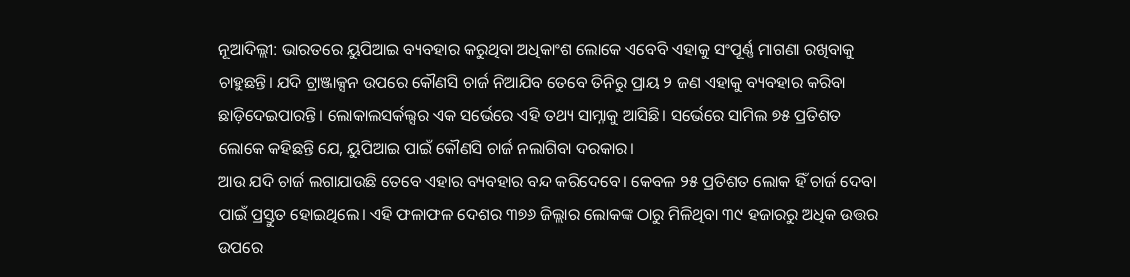ନୂଆଦିଲ୍ଲୀ: ଭାରତରେ ୟୁପିଆଇ ବ୍ୟବହାର କରୁଥିବା ଅଧିକାଂଶ ଲୋକେ ଏବେବି ଏହାକୁ ସଂପୂର୍ଣ୍ଣ ମାଗଣା ରଖିବାକୁ ଚାହୁଛନ୍ତି। ଯଦି ଟ୍ରାଞ୍ଜାକ୍ସନ ଉପରେ କୌଣସି ଚାର୍ଜ ନିଆଯିବ ତେବେ ତିନିରୁ ପ୍ରାୟ ୨ ଜଣ ଏହାକୁ ବ୍ୟବହାର କରିବା ଛାଡ଼ିଦେଇପାରନ୍ତି। ଲୋକାଲସର୍କଲ୍ସର ଏକ ସର୍ଭେରେ ଏହି ତଥ୍ୟ ସାମ୍ନାକୁ ଆସିଛି। ସର୍ଭେରେ ସାମିଲ ୭୫ ପ୍ରତିଶତ ଲୋକେ କହିଛନ୍ତି ଯେ, ୟୁପିଆଇ ପାଇଁ କୌଣସି ଚାର୍ଜ ନଲାଗିବା ଦରକାର।
ଆଉ ଯଦି ଚାର୍ଜ ଲଗାଯାଉଛି ତେବେ ଏହାର ବ୍ୟବହାର ବନ୍ଦ କରିଦେବେ। କେବଳ ୨୫ ପ୍ରତିଶତ ଲୋକ ହିଁ ଚାର୍ଜ ଦେବା ପାଇଁ ପ୍ରସ୍ତୁତ ହୋଇଥିଲେ। ଏହି ଫଳାଫଳ ଦେଶର ୩୭୬ ଜିଲ୍ଲାର ଲୋକଙ୍କ ଠାରୁ ମିଳିଥିବା ୩୯ ହଜାରରୁ ଅଧିକ ଉତ୍ତର ଉପରେ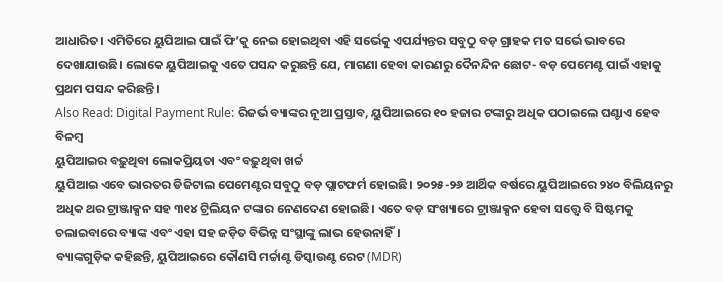ଆଧାରିତ। ଏମିତିରେ ୟୁପିଆଇ ପାଇଁ ଫି’କୁ ନେଇ ହୋଇଥିବା ଏହି ସର୍ଭେକୁ ଏପର୍ଯ୍ୟନ୍ତର ସବୁଠୁ ବଡ଼ ଗ୍ରାହକ ମତ ସର୍ଭେ ଭାବରେ ଦେଖାଯାଉଛି। ଲୋକେ ୟୁପିଆଇକୁ ଏତେ ପସନ୍ଦ କରୁଛନ୍ତି ଯେ, ମାଗଣା ହେବା କାରଣରୁ ଦୈନନ୍ଦିନ ଛୋଟ- ବଡ଼ ପେମେଣ୍ଟ ପାଇଁ ଏହାକୁ ପ୍ରଥମ ପସନ୍ଦ କରିଛନ୍ତି।
Also Read: Digital Payment Rule: ରିଜର୍ଭ ବ୍ୟାଙ୍କର ନୂଆ ପ୍ରସ୍ତାବ, ୟୁପିଆଇରେ ୧୦ ହଜାର ଟଙ୍କାରୁ ଅଧିକ ପଠାଇଲେ ଘଣ୍ଟାଏ ହେବ ବିଳମ୍ବ
ୟୁପିଆଇର ବଢ଼ୁଥିବା ଲୋକପ୍ରିୟତା ଏବଂ ବଢ଼ୁଥିବା ଖର୍ଚ୍ଚ
ୟୁପିଆଇ ଏବେ ଭାରତର ଡିଜିଟାଲ ପେମେଣ୍ଟର ସବୁଠୁ ବଡ଼ ପ୍ଲାଟଫର୍ମ ହୋଇଛି। ୨୦୨୫-୨୬ ଆର୍ଥିକ ବର୍ଷରେ ୟୁପିଆଇରେ ୨୪୦ ବିଲିୟନରୁ ଅଧିକ ଥର ଟ୍ରାଞ୍ଜାକ୍ସନ ସହ ୩୧୪ ଟ୍ରିଲିୟନ ଟଙ୍କାର ନେଣଦେଣ ହୋଇଛି। ଏତେ ବଡ଼ ସଂଖ୍ୟାରେ ଟ୍ରାଞ୍ଜାକ୍ସନ ହେବା ସତ୍ତ୍ବେ ବି ସିଷ୍ଟମକୁ ଚଲାଇବାରେ ବ୍ୟାଙ୍କ ଏବଂ ଏହା ସହ ଜଡ଼ିତ ବିଭିନ୍ନ ସଂସ୍ଥାଙ୍କୁ ଲାଭ ହେଉନାହିଁ।
ବ୍ୟାଙ୍କଗୁଡ଼ିକ କହିଛନ୍ତି, ୟୁପିଆଇରେ କୌଣସି ମର୍ଚ୍ଚାଣ୍ଟ ଡିସ୍କାଉଣ୍ଟ ରେଟ (MDR)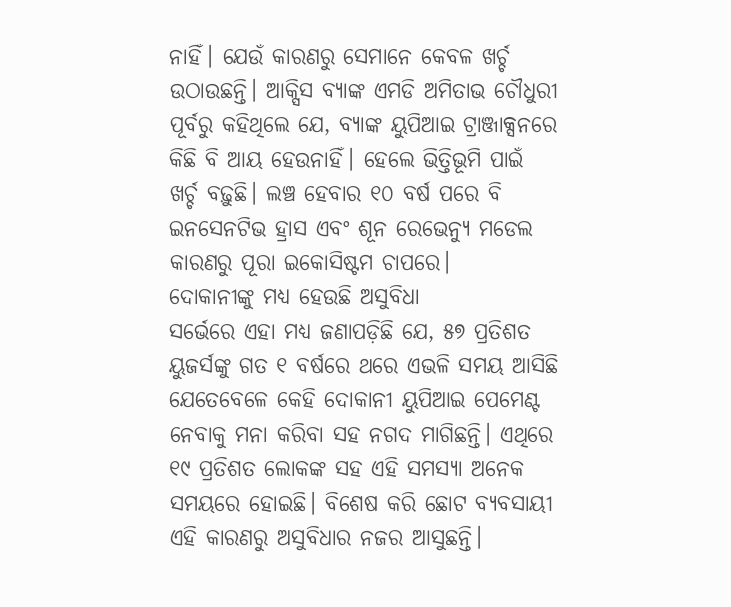ନାହିଁ। ଯେଉଁ କାରଣରୁ ସେମାନେ କେବଳ ଖର୍ଚ୍ଚ ଉଠାଉଛନ୍ତି। ଆକ୍ସିସ ବ୍ୟାଙ୍କ ଏମଡି ଅମିତାଭ ଚୌଧୁରୀ ପୂର୍ବରୁ କହିଥିଲେ ଯେ, ବ୍ୟାଙ୍କ ୟୁପିଆଇ ଟ୍ରାଞ୍ଜାକ୍ସନରେ କିଛି ବି ଆୟ ହେଉନାହିଁ। ହେଲେ ଭିତ୍ତିଭୂମି ପାଇଁ ଖର୍ଚ୍ଚ ବଢ଼ୁଛି। ଲଞ୍ଚ ହେବାର ୧୦ ବର୍ଷ ପରେ ବି ଇନସେନଟିଭ ହ୍ରାସ ଏବଂ ଶୂନ ରେଭେନ୍ୟୁ ମଡେଲ କାରଣରୁ ପୂରା ଇକୋସିଷ୍ଟମ ଚାପରେ।
ଦୋକାନୀଙ୍କୁ ମଧ୍ୟ ହେଉଛି ଅସୁବିଧା
ସର୍ଭେରେ ଏହା ମଧ୍ୟ ଜଣାପଡ଼ିଛି ଯେ, ୫୭ ପ୍ରତିଶତ ୟୁଜର୍ସଙ୍କୁ ଗତ ୧ ବର୍ଷରେ ଥରେ ଏଭଳି ସମୟ ଆସିଛି ଯେତେବେଳେ କେହି ଦୋକାନୀ ୟୁପିଆଇ ପେମେଣ୍ଟ ନେବାକୁ ମନା କରିବା ସହ ନଗଦ ମାଗିଛନ୍ତି। ଏଥିରେ ୧୯ ପ୍ରତିଶତ ଲୋକଙ୍କ ସହ ଏହି ସମସ୍ୟା ଅନେକ ସମୟରେ ହୋଇଛି। ବିଶେଷ କରି ଛୋଟ ବ୍ୟବସାୟୀ ଏହି କାରଣରୁ ଅସୁବିଧାର ନଜର ଆସୁଛନ୍ତି।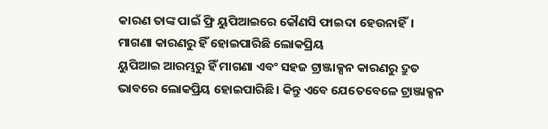କାରଣ ତାଙ୍କ ପାଇଁ ଫ୍ରି ୟୁପିଆଇରେ କୌଣସି ଫାଇଦା ହେଉନାହିଁ।
ମାଗଣା କାରଣରୁ ହିଁ ହୋଇପାରିଛି ଲୋକପ୍ରିୟ
ୟୁପିଆଇ ଆରମ୍ଭରୁ ହିଁ ମାଗଣା ଏବଂ ସହଜ ଟ୍ରାଞ୍ଜାକ୍ସନ କାରଣରୁ ଦ୍ରୁତ ଭାବରେ ଲୋକପ୍ରିୟ ହୋଇପାରିଛି। କିନ୍ତୁ ଏବେ ଯେତେବେଳେ ଟ୍ରାଞ୍ଜାକ୍ସନ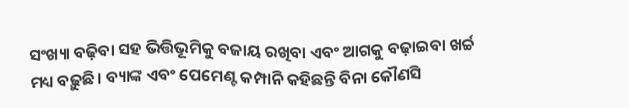ସଂଖ୍ୟା ବଢ଼ିବା ସହ ଭିତ୍ତିଭୂମିକୁ ବଜାୟ ରଖିବା ଏବଂ ଆଗକୁ ବଢ଼ାଇବା ଖର୍ଚ୍ଚ ମଧ୍ୟ ବଢ଼ୁଛି। ବ୍ୟାଙ୍କ ଏବଂ ପେମେଣ୍ଟ କମ୍ପାନି କହିଛନ୍ତି ବିନା କୌଣସି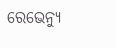ରେଭେନ୍ୟୁ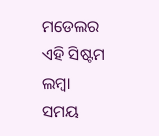ମଡେଲର ଏହି ସିଷ୍ଟମ ଲମ୍ବା ସମୟ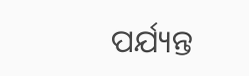ପର୍ଯ୍ୟନ୍ତ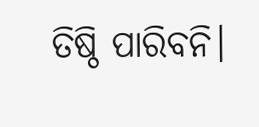ତିଷ୍ଠି ପାରିବନି।